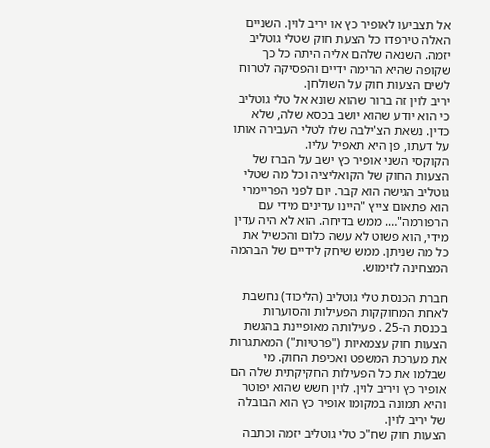אל תצביעו לאופיר כץ או יריב לוין. השניים האלה טירפדו כל הצעת חוק שטלי גוטליב יזמה. השנאה שלהם אליה היתה כל כך שקופה שהיא הרימה ידיים והפסיקה לטרוח לשים הצעות חוק על השולחן.
יריב לוין זה ברור שהוא שונא אל טלי גוטליב כי הוא יודע שהוא יושב בכסא שלה, שלא כדין. נשאת הצ'ילבה שלו לטלי העבירה אותו על דעתו, פן היא תאפיל עליו.
הקוקסי השני אופיר כץ ישב על הברז של הצעות החוק של הקואליציה וכל מה שטלי גוטליב הגישה הוא קבר. יום לפני הפריימרי הוא פתאום צייץ "היינו עדינים מידי עם הרפורמה"…. ממש בדיחה. הוא לא היה עדין מידי, הוא פשוט לא עשה כלום והכשיל את כל מה שניתן. ממש שיחק לידיים של הבהמה המצחינה לזימוש.

חברת הכנסת טלי גוטליב (הליכוד) נחשבת לאחת המחוקקות הפעילות והסוערות בכנסת ה-25 . פעילותה מאופיינת בהגשת הצעות חוק עצמאיות ("פרטיות") המאתגרות את מערכת המשפט ואכיפת החוק. מי שבלמו את כל הפעילות החקיקתית שלה הם אופיר כץ ויריב לוין. לוין חשש שהוא יפוטר והיא תמונה במקומו אופיר כץ הוא הבובלה של יריב לוין.
הצעות חוק שח"כ טלי גוטליב יזמה וכתבה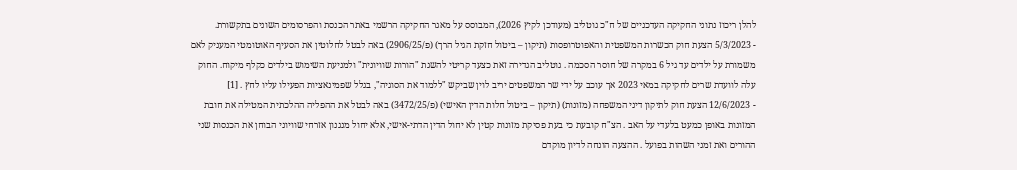להלן ריכוז נתוני החקיקה העדכניים של ח"כ גוטליב (מעודכן לקיץ 2026), המבוסס על מאגר החקיקה הרשמי באתר הכנסת והפרסומים השונים בתקשורת.
- 5/3/2023 הצעת חוק הכשרות המשפטית והאפוטרופסות (תיקון – ביטול חזקת הגיל הרך) (פ/2906/25) באה לבטל לחלוטין את הסעיף האוטומטי המעניק לאם משמורת על ילדים עד גיל 6 במקרה של חוסר הסכמה . גוטליב הגדירה זאת כצעד קריטי להשגת "הורות שוויונית" ולמניעת השימוש בילדים כקלף מיקוח. החוק עלה לוועדת שרים לחקיקה במאי 2023 אך עוכב על ידי שר המשפטים יריב לוין שביקש "ללמוד את הסוגיה", בגלל שפמינאציות הפעילו עליו לחץ . [1]
- 12/6/2023 הצעת חוק לתיקון דיני המשפחה (מזונות) (תיקון – ביטול חלות הדין האישי) (פ/3472/25) באה לבטל את ההפליה ההלכתית המטילה את חובת המזונות באופן כמעט בלעדי על האב . הצ"ח קובעת כי בעת פסיקת מזונות קטין לא יחול הדין הדתי-אישי, אלא יחול מנגנון אזרחי שוויוני הבוחן את הכנסות שני ההורים ואת זמני השהות בפועל . ההצעה הונחה לדיון מוקדם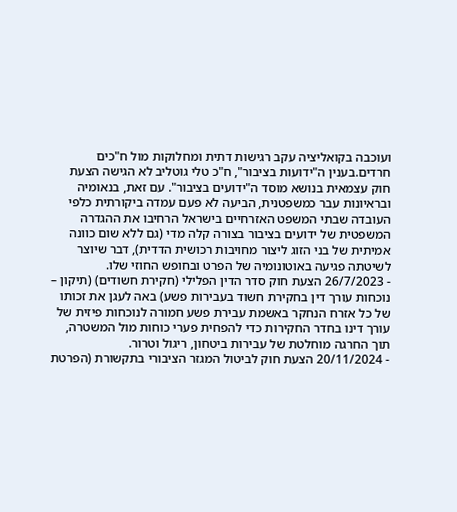ועוכבה בקואליציה עקב רגישות דתית ומחלוקות מול ח"כים חרדים.בענין ה"ידועות בציבור", ח"כ טלי גוטליב לא הגישה הצעת חוק עצמאית בנושא מוסד ה"ידועים בציבור". עם זאת, בנאומיה ובראיונות עבר כמשפטנית, הביעה לא פעם עמדה ביקורתית כלפי העובדה שבתי המשפט האזרחיים בישראל הרחיבו את ההגדרה המשפטית של ידועים בציבור בצורה קלה מדי (גם ללא שום כוונה אמיתית של בני הזוג ליצור מחויבות רכושית הדדית), דבר שיוצר לשיטתה פגיעה באוטונומיה של הפרט ובחופש החוזי שלו.
- 26/7/2023 הצעת חוק סדר הדין הפלילי (חקירת חשודים) (תיקון – נוכחות עורך דין בחקירת חשוד בעבירות פשע) באה לעגן את זכותו של כל אזרח הנחקר באשמת עבירת פשע חמורה לנוכחות פיזית של עורך דינו בחדר החקירות כדי להפחית פערי כוחות מול המשטרה, תוך החרגה מוחלטת של עבירות ביטחון, ריגול וטרור.
- 20/11/2024 הצעת חוק לביטול המגזר הציבורי בתקשורת (הפרטת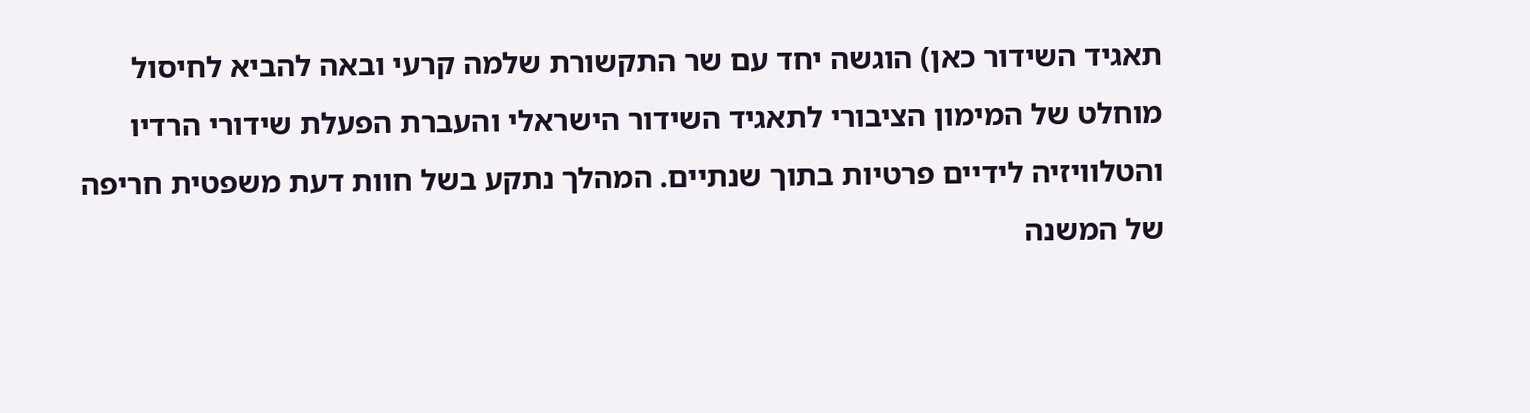תאגיד השידור כאן) הוגשה יחד עם שר התקשורת שלמה קרעי ובאה להביא לחיסול מוחלט של המימון הציבורי לתאגיד השידור הישראלי והעברת הפעלת שידורי הרדיו והטלוויזיה לידיים פרטיות בתוך שנתיים. המהלך נתקע בשל חוות דעת משפטית חריפה של המשנה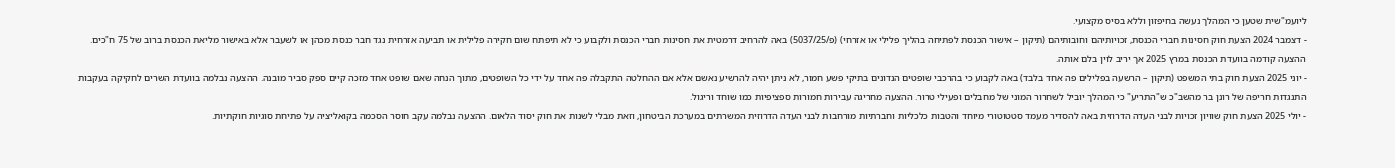ליועמ"שית שטען כי המהלך נעשה בחיפזון וללא בסיס מקצועי.
- דצמבר 2024 הצעת חוק חסינות חברי הכנסת, זכויותיהם וחובותיהם (תיקון – אישור הכנסת לפתיחה בהליך פלילי או אזרחי) (פ/5037/25) באה להרחיב דרמטית את חסינות חברי הכנסת ולקבוע כי לא תיפתח שום חקירה פלילית או תביעה אזרחית נגד חבר כנסת מכהן או לשעבר אלא באישור מליאת הכנסת ברוב של 75 ח"כים. ההצעה קודמה בוועדת הכנסת במרץ 2025 אך יריב לוין בלם אותה.
- יוני 2025 הצעת חוק בתי המשפט (תיקון – הרשעה בפלילים פה אחד בלבד) באה לקבוע כי בהרכבי שופטים הנדונים בתיקי פשע חמור, לא ניתן יהיה להרשיע נאשם אלא אם ההחלטה התקבלה פה אחד על ידי כל השופטים, מתוך הנחה שאם שופט אחד מזכה קיים ספק סביר מובנה. ההצעה נבלמה בוועדת השרים לחקיקה בעקבות התנגדות חריפה של רונן בר מהשב"כ ש"התריע" כי המהלך יוביל לשחרור המוני של מחבלים ופעילי טרור. ההצעה מחריגה עבירות חמורות ספציפיות כמו שוחד וריגול.
- יולי 2025 הצעת חוק שוויון זכויות לבני העדה הדרוזית באה להסדיר מעמד סטטוטורי מיוחד והטבות כלכליות וחברתיות מורחבות לבני העדה הדרוזית המשרתים במערכת הביטחון, וזאת מבלי לשנות את חוק יסוד הלאום. ההצעה נבלמה עקב חוסר הסכמה בקואליציה על פתיחת סוגיות חוקתיות.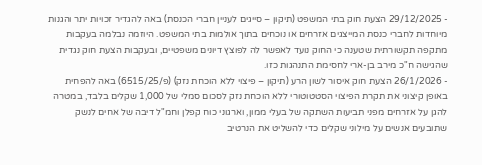- 29/12/2025 הצעת חוק בתי המשפט (תיקון – סייגים לעניין חברי הכנסת) באה להגדיר זכויות יתר והגנות מיוחדות לחברי כנסת המייצגים אזרחים או נוכחים בתוך אולמות בתי המשפט. היוזמה נבלמה בעקבות מתקפה תקשורתית שטענה כי החוק נועד לאפשר לה לפוצץ דיונים משפטיים, ובעקבות הצעת חוק נגדית שהגישה ח"כ מירב בן-ארי לחסימת התנהגות כזו.
- 26/1/2026 הצעת חוק איסור לשון הרע (תיקון – פיצוי ללא הוכחת נזק) (פ/6515/25) באה להפחית באופן קיצוני את תקרת הפיצוי הסטטוטורי ללא הוכחת נזק לסכום סמלי של 1,000 שקלים בלבד, במטרה להגן על אזרחים מפני תביעות השתקה של בעלי ממון, וארגוני כוח קפלן וחמ"ל דיבה של אחים לנשק שתובעים אנשים על מילוני שקלים כדי להשליט את הנרטיב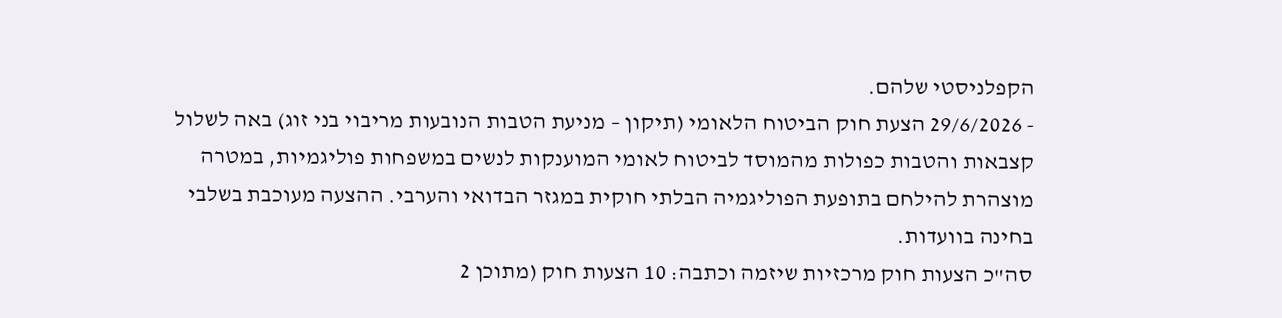הקפלניסטי שלהם.
- 29/6/2026 הצעת חוק הביטוח הלאומי (תיקון – מניעת הטבות הנובעות מריבוי בני זוג) באה לשלול קצבאות והטבות כפולות מהמוסד לביטוח לאומי המוענקות לנשים במשפחות פוליגמיות, במטרה מוצהרת להילחם בתופעת הפוליגמיה הבלתי חוקית במגזר הבדואי והערבי. ההצעה מעוכבת בשלבי בחינה בוועדות.
סה"כ הצעות חוק מרכזיות שיזמה וכתבה: 10 הצעות חוק (מתוכן 2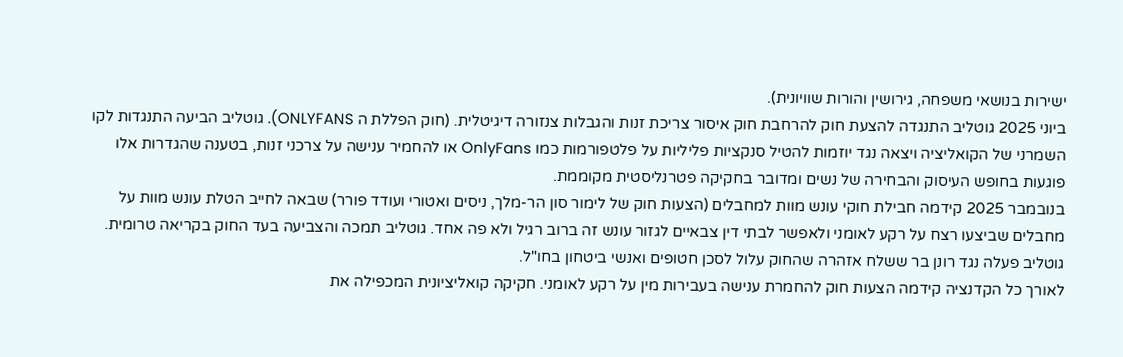ישירות בנושאי משפחה, גירושין והורות שוויונית).
ביוני 2025 גוטליב התנגדה להצעת חוק להרחבת חוק איסור צריכת זנות והגבלות צנזורה דיגיטלית. (חוק הפללת ה ONLYFANS). גוטליב הביעה התנגדות לקו השמרני של הקואליציה ויצאה נגד יוזמות להטיל סנקציות פליליות על פלטפורמות כמו OnlyFans או להחמיר ענישה על צרכני זנות, בטענה שהגדרות אלו פוגעות בחופש העיסוק והבחירה של נשים ומדובר בחקיקה פטרנליסטית מקוממת.
בנובמבר 2025 קידמה חבילת חוקי עונש מוות למחבלים (הצעות חוק של לימור סון הר-מלך, ניסים ואטורי ועודד פורר) שבאה לחייב הטלת עונש מוות על מחבלים שביצעו רצח על רקע לאומני ולאפשר לבתי דין צבאיים לגזור עונש זה ברוב רגיל ולא פה אחד. גוטליב תמכה והצביעה בעד החוק בקריאה טרומית. גוטליב פעלה נגד רונן בר ששלח אזהרה שהחוק עלול לסכן חטופים ואנשי ביטחון בחו"ל.
לאורך כל הקדנציה קידמה הצעות חוק להחמרת ענישה בעבירות מין על רקע לאומני. חקיקה קואליציונית המכפילה את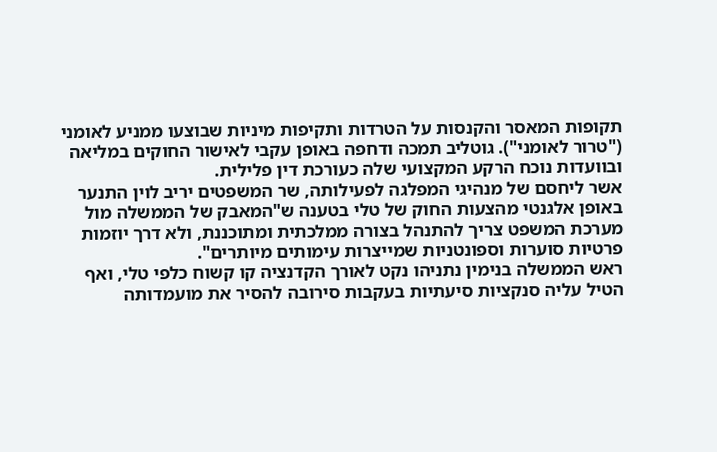תקופות המאסר והקנסות על הטרדות ותקיפות מיניות שבוצעו ממניע לאומני ("טרור לאומני"). גוטליב תמכה ודחפה באופן עקבי לאישור החוקים במליאה ובוועדות נוכח הרקע המקצועי שלה כעורכת דין פלילית.
אשר ליחסם של מנהיגי המפלגה לפעילותה, שר המשפטים יריב לוין התנער באופן אלגנטי מהצעות החוק של טלי בטענה ש"המאבק של הממשלה מול מערכת המשפט צריך להתנהל בצורה ממלכתית ומתוכננת, ולא דרך יוזמות פרטיות סוערות וספונטניות שמייצרות עימותים מיותרים".
ראש הממשלה בנימין נתניהו נקט לאורך הקדנציה קו קשוח כלפי טלי, ואף הטיל עליה סנקציות סיעתיות בעקבות סירובה להסיר את מועמדותה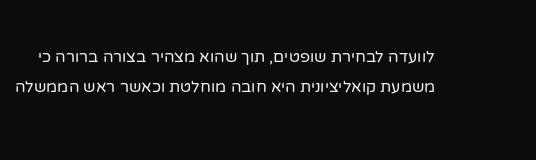לוועדה לבחירת שופטים, תוך שהוא מצהיר בצורה ברורה כי משמעת קואליציונית היא חובה מוחלטת וכאשר ראש הממשלה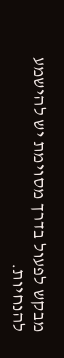מבקש לפעול בדרך מסוימת יש להישמע להנחיות.